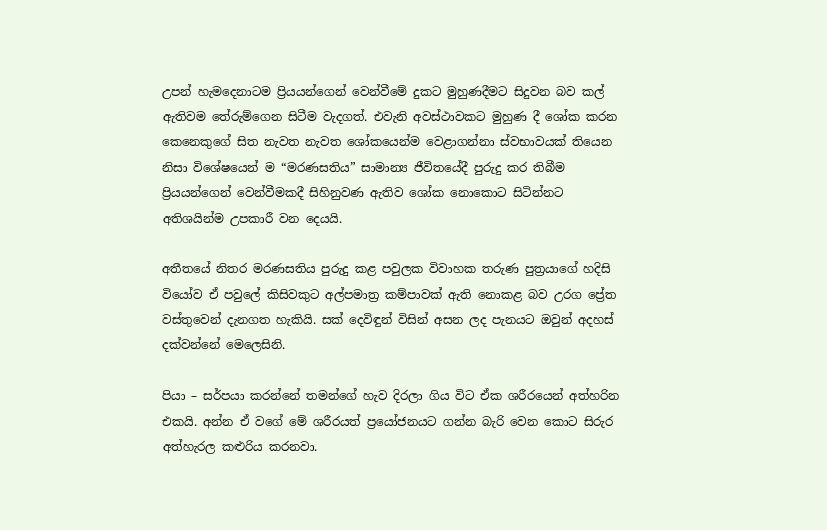උපන් හැමදෙනාටම ප්‍රියයන්ගෙන් වෙන්වීමේ දුකට මුහුණදීමට සිදුවන බව කල් ඇතිවම තේරුම්ගෙන සිටීම වැදගත්. එවැනි අවස්ථාවකට මුහුණ දී ශෝක කරන කෙනෙකුගේ සිත නැවත නැවත ශෝකයෙන්ම වෙළාගන්නා ස්වභාවයක් තියෙන නිසා විශේෂයෙන් ම “මරණසතිය” සාමාන්‍ය ජීවිතයේදී පුරුදු කර තිබීම ප්‍රියයන්ගෙන් වෙන්වීමකදී සිහිනුවණ ඇතිව ශෝක නොකොට සිටින්නට අතිශයින්ම උපකාරී වන දෙයයි.

අතීතයේ නිතර මරණසතිය පුරුදු කළ පවුලක විවාහක තරුණ පුත්‍රයාගේ හදිසි වියෝව ඒ පවුලේ කිසිවකුට අල්පමාත්‍ර කම්පාවක් ඇති නොකළ බව උරග ප්‍රේත වස්තුවෙන් දැනගත හැකියි. සක් දෙවිඳුන් විසින් අසන ලද පැනයට ඔවුන් අදහස් දක්වන්නේ මෙලෙසිනි.

පියා – සර්පයා කරන්නේ තමන්ගේ හැව දිරලා ගිය විට ඒක ශරීරයෙන් අත්හරින එකයි. අන්න ඒ වගේ මේ ශරීරයත් ප්‍රයෝජනයට ගන්න බැරි වෙන කොට සිරුර අත්හැරල කළුරිය කරනවා.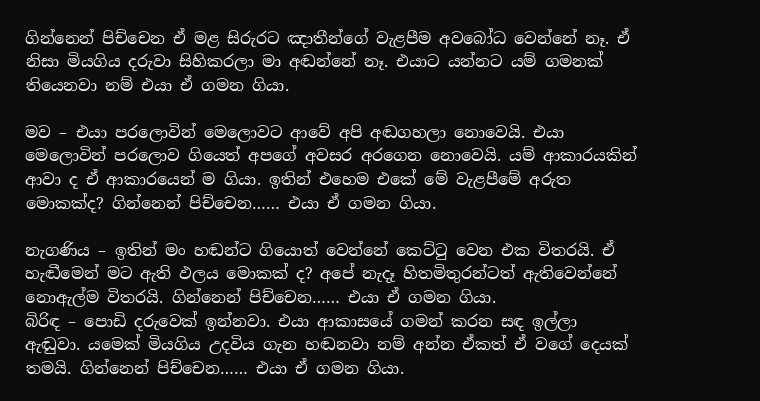ගින්නෙන් පිච්චෙන ඒ මළ සිරුරට ඤාතීන්ගේ වැළපීම අවබෝධ වෙන්නේ නෑ. ඒ නිසා මියගිය දරුවා සිහිකරලා මා අඬන්නේ නෑ. එයාට යන්නට යම් ගමනක් තියෙනවා නම් එයා ඒ ගමන ගියා.

මව – එයා පරලොවින් මෙලොවට ආවේ අපි අඬගහලා නොවෙයි. එයා මෙලොවින් පරලොව ගියෙත් අපගේ අවසර අරගෙන නොවෙයි. යම් ආකාරයකින් ආවා ද ඒ ආකාරයෙන් ම ගියා. ඉතින් එහෙම එකේ මේ වැළපීමේ අරුත මොකක්ද? ගින්නෙන් පිච්චෙන…… එයා ඒ ගමන ගියා.

නැගණිය – ඉතින් මං හඬන්ට ගියොත් වෙන්නේ කෙට්ටු වෙන එක විතරයි. ඒ හැඬීමෙන් මට ඇති ඵලය මොකක් ද? අපේ නැදෑ හිතමිතුරන්ටත් ඇතිවෙන්නේ නොඇල්ම විතරයි. ගින්නෙන් පිච්චෙන…… එයා ඒ ගමන ගියා.
බිරිඳ – පොඩි දරුවෙක් ඉන්නවා. එයා ආකාසයේ ගමන් කරන සඳ ඉල්ලා ඇඬුවා. යමෙක් මියගිය උදවිය ගැන හඬනවා නම් අන්න ඒකත් ඒ වගේ දෙයක් තමයි. ගින්නෙන් පිච්චෙන…… එයා ඒ ගමන ගියා.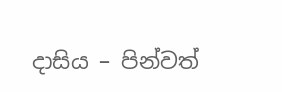දාසිය – පින්වත්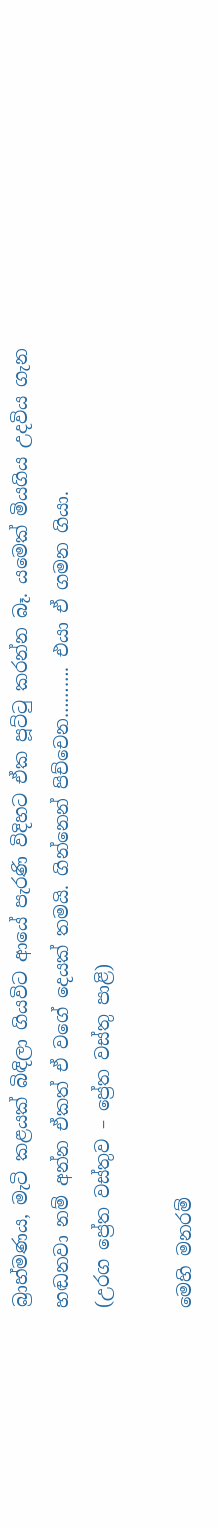බ්‍රාහ්මණය, මැටි කළයක් බිඳිලා ගියවිට ආයේ පැරණි විදිහට ඒක පූට්ටු කරන්න බෑ. යමෙක් මියගිය උදවිය ගැන හඬනවා නම් අන්න ඒකත් ඒ වගේ දෙයක් තමයි. ගින්නෙන් පිච්චෙන………. එයා ඒ ගමන ගියා.
(උරග ප්‍රේත වස්තුව – ප්‍රේත වස්තු පාළි)

මෙහි මනරම්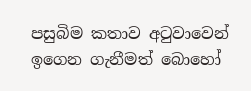පසුබිම කතාව අටුවාවෙන් ඉගෙන ගැනීමත් බොහෝ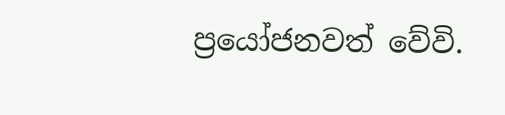ප්‍රයෝජනවත් වේවි.